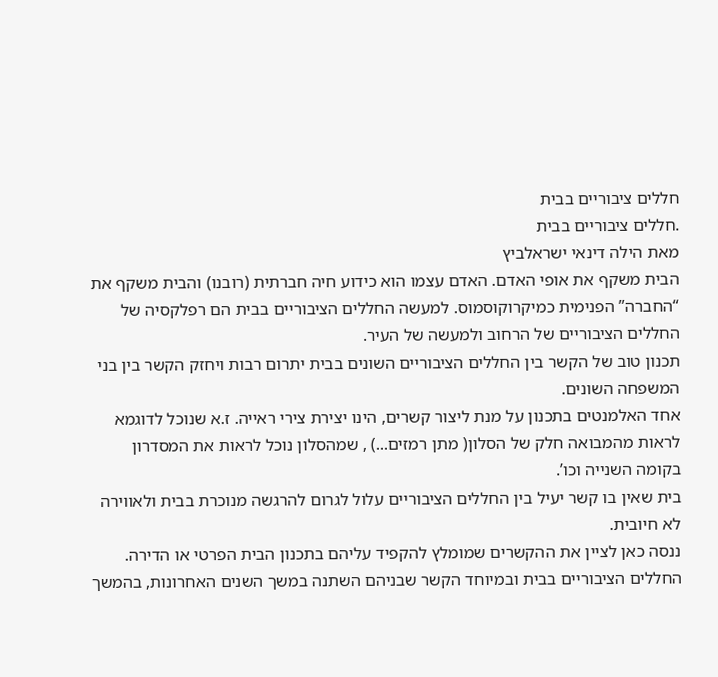חללים ציבוריים בבית
.חללים ציבוריים בבית
מאת הילה דינאי ישראלביץ
הבית משקף את אופי האדם. האדם עצמו הוא כידוע חיה חברתית (רובנו) והבית משקף את “החברה” הפנימית כמיקרוקוסמוס. למעשה החללים הציבוריים בבית הם רפלקסיה של החללים הציבוריים של הרחוב ולמעשה של העיר.
תכנון טוב של הקשר בין החללים הציבוריים השונים בבית יתרום רבות ויחזק הקשר בין בני המשפחה השונים.
אחד האלמנטים בתכנון על מנת ליצור קשרים, הינו יצירת צירי ראייה. ז.א שנוכל לדוגמא לראות מהמבואה חלק של הסלון( מתן רמזים...) , שמהסלון נוכל לראות את המסדרון בקומה השנייה וכו’.
בית שאין בו קשר יעיל בין החללים הציבוריים עלול לגרום להרגשה מנוכרת בבית ולאווירה לא חיובית.
ננסה כאן לציין את ההקשרים שמומלץ להקפיד עליהם בתכנון הבית הפרטי או הדירה.
החללים הציבוריים בבית ובמיוחד הקשר שבניהם השתנה במשך השנים האחרונות, בהמשך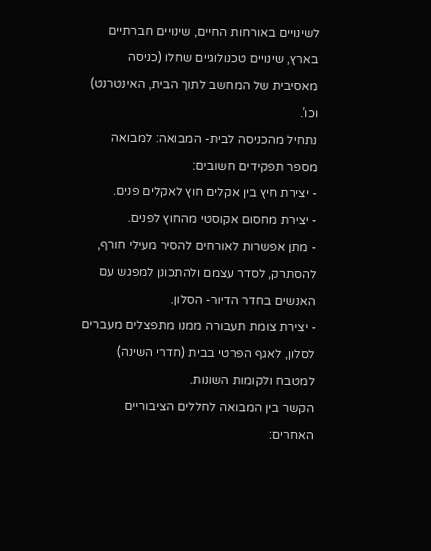לשינויים באורחות החיים, שינויים חברתיים בארץ, שינויים טכנולוגיים שחלו (כניסה מאסיבית של המחשב לתוך הבית, האינטרנט) וכו’.
נתחיל מהכניסה לבית- המבואה: למבואה מספר תפקידים חשובים:
- יצירת חיץ בין אקלים חוץ לאקלים פנים.
- יצירת מחסום אקוסטי מהחוץ לפנים.
- מתן אפשרות לאורחים להסיר מעילי חורף, להסתרק, לסדר עצמם ולהתכונן למפגש עם האנשים בחדר הדיור- הסלון.
- יצירת צומת תעבורה ממנו מתפצלים מעברים לסלון, לאגף הפרטי בבית (חדרי השינה) למטבח ולקומות השונות.
הקשר בין המבואה לחללים הציבוריים האחרים: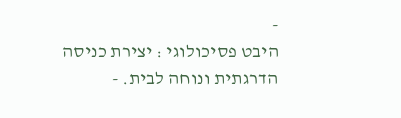-
היבט פסיכולוגי : יצירת כניסה הדרגתית ונוחה לבית. -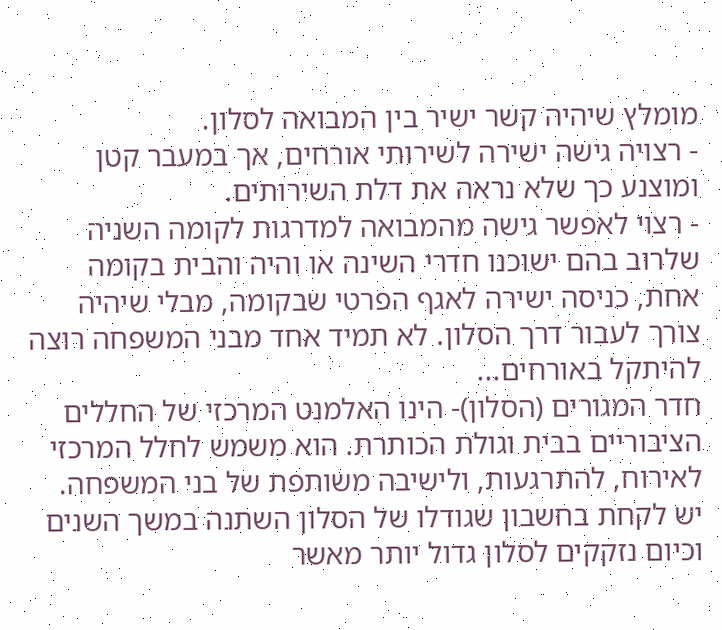מומלץ שיהיה קשר ישיר בין המבואה לסלון.
- רצויה גישה ישירה לשירותי אורחים, אך במעבר קטן ומוצנע כך שלא נראה את דלת השירותים.
- רצוי לאפשר גישה מהמבואה למדרגות לקומה השניה שלרוב בהם ישוכנו חדרי השינה או והיה והבית בקומה אחת, כניסה ישירה לאגף הפרטי שבקומה, מבלי שיהיה צורך לעבור דרך הסלון. לא תמיד אחד מבני המשפחה רוצה להיתקל באורחים...
חדר המגורים (הסלון)- הינו האלמנט המרכזי של החללים הציבוריים בבית וגולת הכותרת. הוא משמש לחלל המרכזי לאירוח, להתרגעות, ולישיבה משותפת של בני המשפחה. יש לקחת בחשבון שגודלו של הסלון השתנה במשך השנים וכיום נזקקים לסלון גדול יותר מאשר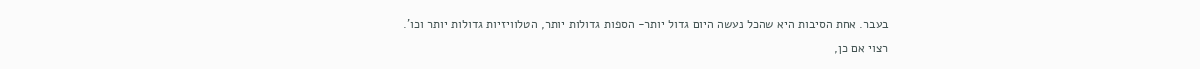בעבר. אחת הסיבות היא שהכל נעשה היום גדול יותר- הספות גדולות יותר, הטלוויזיות גדולות יותר וכו’.
רצוי אם כן,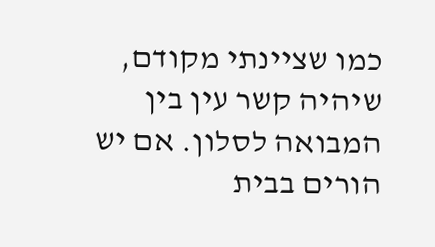כמו שציינתי מקודם, שיהיה קשר עין בין המבואה לסלון. אם יש הורים בבית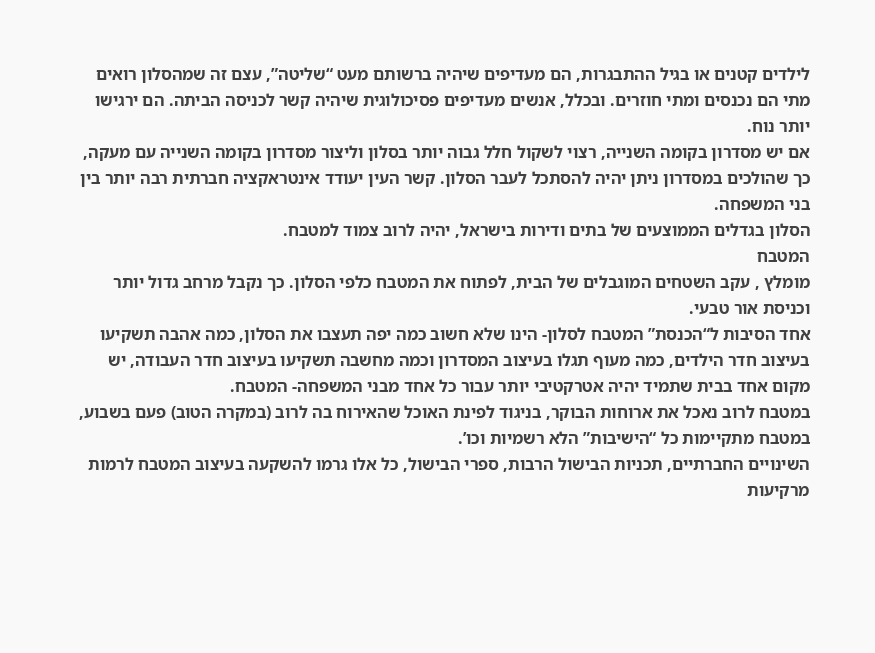לילדים קטנים או בגיל ההתבגרות, הם מעדיפים שיהיה ברשותם מעט “שליטה”, עצם זה שמהסלון רואים מתי הם נכנסים ומתי חוזרים. ובכלל, אנשים מעדיפים פסיכולוגית שיהיה קשר לכניסה הביתה. הם ירגישו יותר נוח.
אם יש מסדרון בקומה השנייה, רצוי לשקול חלל גבוה יותר בסלון וליצור מסדרון בקומה השנייה עם מעקה, כך שהולכים במסדרון ניתן יהיה להסתכל לעבר הסלון. קשר העין יעודד אינטראקציה חברתית רבה יותר בין בני המשפחה.
הסלון בגדלים הממוצעים של בתים ודירות בישראל, יהיה לרוב צמוד למטבח.
המטבח
מומלץ , עקב השטחים המוגבלים של הבית, לפתוח את המטבח כלפי הסלון. כך נקבל מרחב גדול יותר וכניסת אור טבעי.
אחד הסיבות ל“הכנסת” המטבח לסלון- הינו שלא חשוב כמה יפה תעצבו את הסלון, כמה אהבה תשקיעו בעיצוב חדר הילדים, כמה מעוף תגלו בעיצוב המסדרון וכמה מחשבה תשקיעו בעיצוב חדר העבודה, יש מקום אחד בבית שתמיד יהיה אטרקטיבי יותר עבור כל אחד מבני המשפחה- המטבח.
במטבח לרוב נאכל את ארוחות הבוקר, בניגוד לפינת האוכל שהאירוח בה לרוב (במקרה הטוב) פעם בשבוע, במטבח מתקיימות כל “הישיבות” הלא רשמיות וכו’.
השינויים החברתיים, תכניות הבישול הרבות, ספרי הבישול, כל אלו גרמו להשקעה בעיצוב המטבח לרמות מרקיעות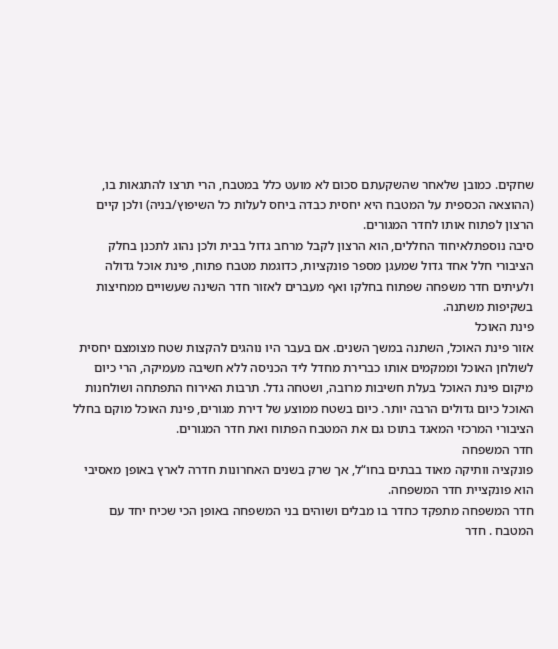שחקים. כמובן שלאחר שהשקעתם סכום לא מועט כלל במטבח, הרי תרצו להתגאות בו, (ההוצאה הכספית על המטבח היא יחסית כבדה ביחס לעלות כל השיפוץ/בניה) ולכן קיים הרצון לפתוח אותו לחדר המגורים.
סיבה נוספתלאיחוד החללים, הוא הרצון לקבל מרחב גדול בבית ולכן נהוג לתכנן בחלק הציבורי חלל אחד גדול שמעגן מספר פונקציות, כדוגמת מטבח פתוח, פינת אוכל גדולה ולעיתים חדר משפחה שפתוח בחלקו ואף מעברים לאזור חדר השינה שעשויים ממחיצות בשקיפות משתנה.
פינת האוכל
אזור פינת האוכל, השתנה במשך השנים. אם בעבר היו נוהגים להקצות שטח מצומצם יחסית לשולחן האוכל וממקמים אותו כברירת מחדל ליד הכניסה ללא חשיבה מעמיקה, הרי כיום מיקום פינת האוכל בעלת חשיבות מרובה, ושטחה גדל. תרבות האירוח התפתחה ושולחנות האוכל כיום גדולים הרבה יותר. כיום בשטח ממוצע של דירת מגורים, פינת האוכל מוקם בחלל הציבורי המרכזי המאגד בתוכו גם את המטבח הפתוח ואת חדר המגורים.
חדר המשפחה
פונקציה וותיקה מאוד בבתים בחו“ל, אך שרק בשנים האחרונות חדרה לארץ באופן מאסיבי הוא פונקציית חדר המשפחה.
חדר המשפחה מתפקד כחדר בו מבלים ושוהים בני המשפחה באופן הכי שכיח יחד עם המטבח . חדר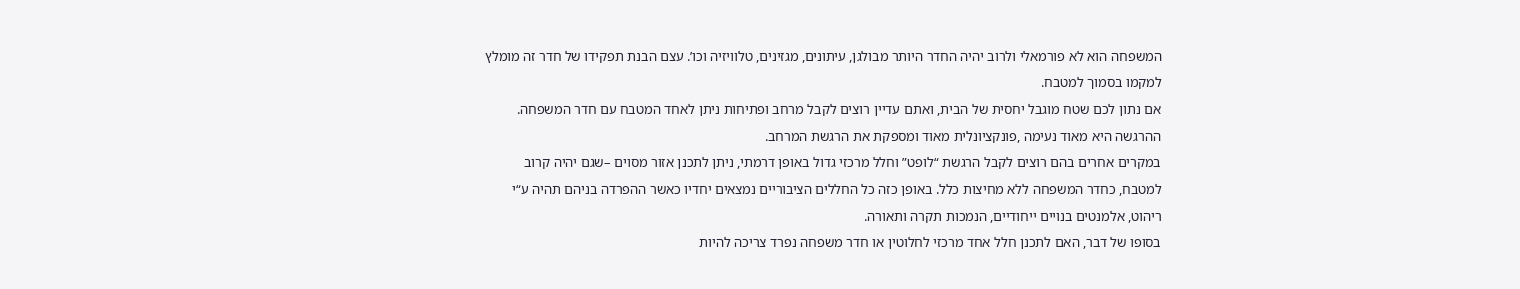המשפחה הוא לא פורמאלי ולרוב יהיה החדר היותר מבולגן, עיתונים, מגזינים, טלוויזיה וכו’. עצם הבנת תפקידו של חדר זה מומלץ למקמו בסמוך למטבח.
אם נתון לכם שטח מוגבל יחסית של הבית, ואתם עדיין רוצים לקבל מרחב ופתיחות ניתן לאחד המטבח עם חדר המשפחה. ההרגשה היא מאוד נעימה ,פונקציונלית מאוד ומספקת את הרגשת המרחב.
במקרים אחרים בהם רוצים לקבל הרגשת “לופט” וחלל מרכזי גדול באופן דרמתי, ניתן לתכנן אזור מסוים –שגם יהיה קרוב למטבח, כחדר המשפחה ללא מחיצות כלל. באופן כזה כל החללים הציבוריים נמצאים יחדיו כאשר ההפרדה בניהם תהיה ע“י ריהוט, אלמנטים בנויים ייחודיים, הנמכות תקרה ותאורה.
בסופו של דבר, האם לתכנן חלל אחד מרכזי לחלוטין או חדר משפחה נפרד צריכה להיות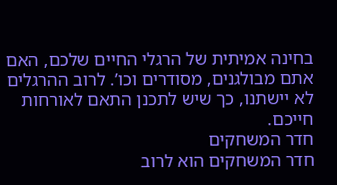בחינה אמיתית של הרגלי החיים שלכם, האם אתם מבולגנים, מסודרים וכו’. לרוב ההרגלים לא יישתנו, כך שיש לתכנן התאם לאורחות חייכם.
חדר המשחקים
חדר המשחקים הוא לרוב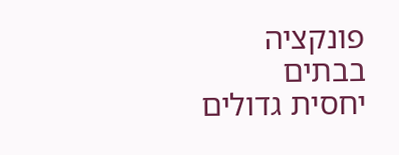פונקציה בבתים יחסית גדולים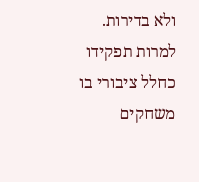ולא בדירות. למרות תפקידו כחלל ציבורי בו משחקים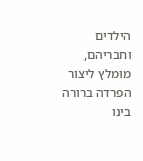הילדים וחבריהם, מומלץ ליצור הפרדה ברורה בינו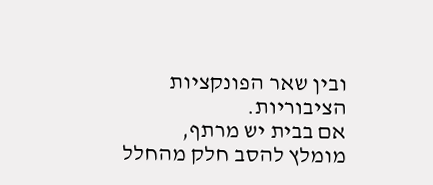ובין שאר הפונקציות הציבוריות.
אם בבית יש מרתף, מומלץ להסב חלק מהחלל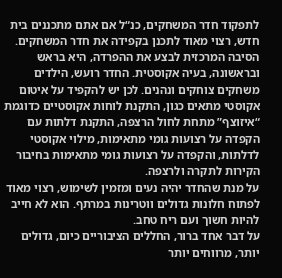לתפקוד חדר המשחקים, כנ“ל אם אתם מתכננים בית חדש, רצוי מאוד לתכנן בקפידה את חדר המשחקים. הסיבה המרכזית לבצע את ההפרדה, היא בראש ובראשונה, בעיה אקוסטית. החדר רועש, הילדים משחקים צוחקים ונהנים. לכן יש להקפיד על איטום אקוסטי מתאים כגון, התקנת לוחות אקוסטיים כדוגמת “איזוצף” מתחת לחול הרצפה, התקנת דלתות עם הקפדה על רצועות גומי מתאימות, מילוי אקוסטי לדלתות, והקפדה על רצועות גומי מתאימות בחיבור הקירות לתקרה ולרצפה.
על מנת שהחדר יהיה נעים ומזמין לשימוש, רצוי מאוד לפתוח חלונות גדולים ווטרינות במרתף. הוא לא חייב להיות חשוך ועם ריח טחב.
על דבר אחד ברור, החללים הציבוריים כיום, גדולים יותר, מרווחים יותר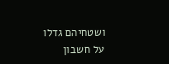ושטחיהם גדלו על חשבון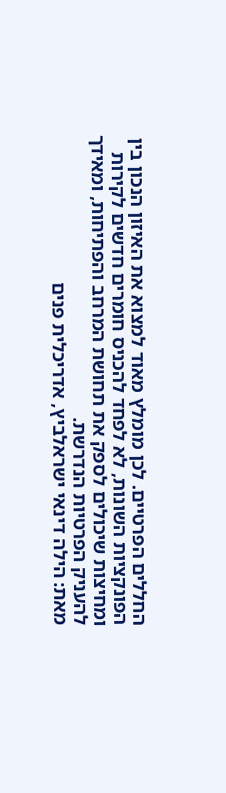החללים הפרטיים. לכן מומלץ מאוד למצוא את האיזון הנכון בין הפונקציות השונות, לא לפחד להכניס חומרים חדשים לקירות ומחיצות שיכולים לספק את תחושת המרחב והפתיחות, ומאידך להעניק הפרטיות הנדרשת.
מאת: הילה דינאי ישראלביץ, אדריכלית פנים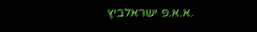.א.א.פ ישראלביץ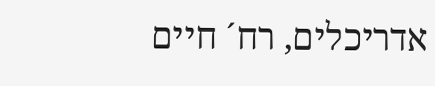אדריכלים, רח´ חיים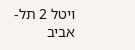ויטל 2 תל-אביב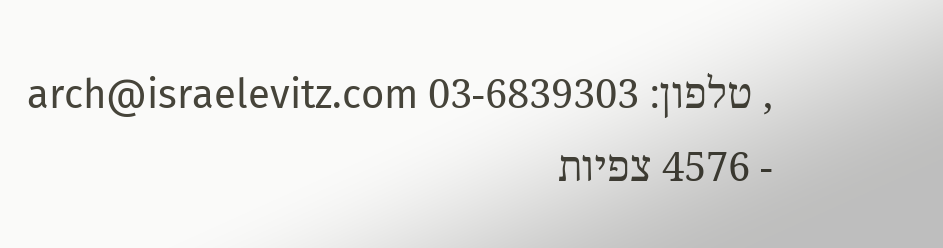, טלפון: 03-6839303 arch@israelevitz.com
- 4576 צפיות